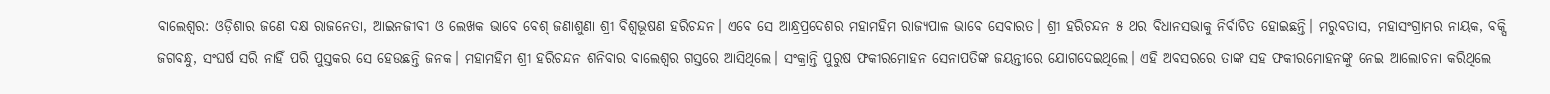ବାଲେଶ୍ବର: ଓଡ଼ିଶାର ଜଣେ ଦକ୍ଷ ରାଜନେତା, ଆଇନଜୀବୀ ଓ ଲେଖକ ଭାବେ ବେଶ୍‌ ଜଣା‌ଶୁଣା ଶ୍ରୀ ବିଶ୍ବଭୂଷଣ ହରିଚନ୍ଦନ। ଏବେ ସେ ଆନ୍ଧ୍ରପ୍ରଦେଶର ମହାମହିମ ରାଜ୍ୟପାଳ ଭାବେ ସେବାରତ। ଶ୍ରୀ ହରିଚନ୍ଦନ ୫ ଥର ବିଧାନସଭାକୁ ନିର୍ବାଚିତ ହୋଇଛନ୍ତି। ମରୁବତାସ, ମହାସଂଗ୍ରାମର ନାୟକ, ବକ୍ସି ଜଗବନ୍ଧୁ, ସଂଘର୍ଷ ସରି ନାହିଁ ପରି ପୁସ୍ତକର ସେ ହେଉଛନ୍ତି ଜନକ। ମହାମହିମ ଶ୍ରୀ ହରିଚନ୍ଦନ ଶନିବାର ବାଲେଶ୍ବର ଗସ୍ତରେ ଆସିଥିଲେ। ସଂକ୍ରାନ୍ତି ପୁରୁଷ ଫକୀରମୋହନ ସେନାପତିଙ୍କ ଜୟନ୍ତୀରେ ଯୋଗଦେଇଥିଲେ। ଏହି ଅବସରରେ ତାଙ୍କ ସହ ଫକୀରମୋହନଙ୍କୁ ନେଇ ଆଲୋଚନା କରିଥିଲେ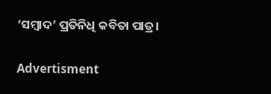‘ସମ୍ବାଦ’ ପ୍ରତିନିଧି କବିତା ପାତ୍ର।

Advertisment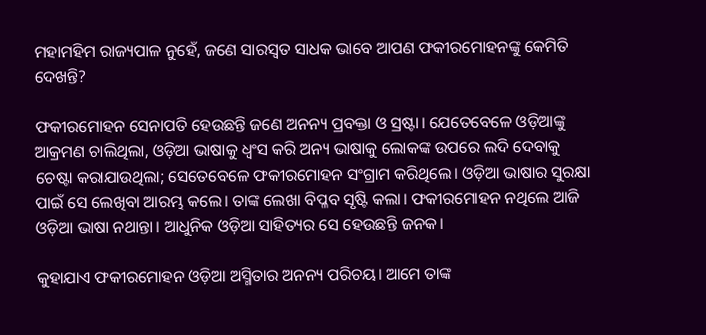ମହାମହିମ ରାଜ୍ୟପାଳ ନୁହେଁ, ଜଣେ ସାରସ୍ବତ ସାଧକ ଭାବେ ଆପଣ ଫକୀରମୋହନଙ୍କୁ କେମିତି ଦେଖନ୍ତି?

ଫକୀରମୋହନ ସେନାପତି ହେଉଛନ୍ତି ଜଣେ ଅନନ୍ୟ ପ୍ରବକ୍ତା ଓ ସ୍ରଷ୍ଟା। ଯେତେବେଳେ ଓଡ଼ିଆଙ୍କୁ ଆକ୍ରମଣ ଚାଲିଥିଲା, ଓଡ଼ିଆ ଭାଷାକୁ ଧ୍ବଂସ କରି ଅନ୍ୟ ଭାଷାକୁ ଲୋକଙ୍କ ଉପରେ ଲଦି ଦେବାକୁ ଚେଷ୍ଟା କରାଯାଉଥିଲା; ସେତେବେଳେ ଫକୀରମୋହନ ସଂଗ୍ରାମ କରିଥିଲେ। ଓଡ଼ିଆ ଭାଷାର ସୁରକ୍ଷା ପାଇଁ ସେ ଲେଖିବା ଆରମ୍ଭ କଲେ। ତାଙ୍କ ଲେଖା ବିପ୍ଳବ ସୃଷ୍ଟି କଲା। ଫକୀରମୋହନ ନଥିଲେ ଆଜି ଓଡ଼ିଆ ଭାଷା ନଥାନ୍ତା। ଆଧୁନିକ ଓଡ଼ିଆ ସାହିତ୍ୟର ସେ ହେଉଛନ୍ତି ଜନକ।

କୁହାଯାଏ ଫକୀରମୋହନ ଓଡ଼ିଆ ଅସ୍ମିତାର ଅନନ୍ୟ ପରିଚୟ। ଆମେ ତାଙ୍କ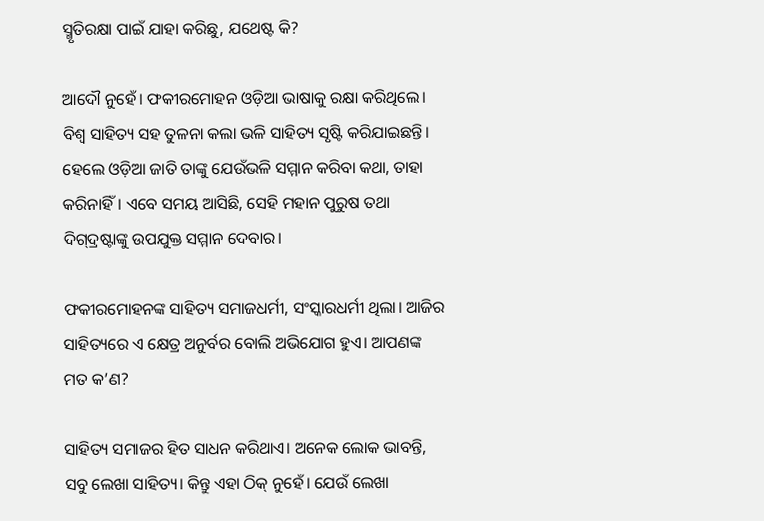ସ୍ମୃତିରକ୍ଷା ପାଇଁ ଯାହା କରିଛୁ, ଯଥେଷ୍ଟ କି?

ଆଦୌ ନୁହେଁ। ଫକୀରମୋହନ ଓଡ଼ିଆ ଭାଷାକୁ ରକ୍ଷା କରିଥିଲେ। ବିଶ୍ବ ସାହିତ୍ୟ ସହ ତୁଳନା କଲା ଭଳି ସାହିତ୍ୟ ସୃଷ୍ଟି କରିଯାଇଛନ୍ତି। ହେଲେ ଓଡ଼ିଆ ଜାତି ତାଙ୍କୁ ଯେଉଁଭଳି ସମ୍ମାନ କରିବା କଥା, ତାହା କରିନାହିଁ। ଏବେ ସମୟ ଆସିଛି, ସେହି ମହାନ ପୁରୁଷ ତଥା ଦିଗ୍‌ଦ୍ରଷ୍ଟାଙ୍କୁ ଉପଯୁକ୍ତ ସମ୍ମାନ ଦେବାର।

ଫକୀରମୋହନଙ୍କ ସାହିତ୍ୟ ସମାଜଧର୍ମୀ, ସଂସ୍କାରଧର୍ମୀ ଥିଲା। ଆଜିର ସାହିତ୍ୟରେ ଏ କ୍ଷେତ୍ର ଅନୁର୍ବର ବୋଲି ଅଭିଯୋଗ ହୁଏ। ଆପଣଙ୍କ ମତ କ’ଣ?

ସାହିତ୍ୟ ସମାଜର ହିତ ସାଧନ କରିଥାଏ। ଅନେକ ଲୋକ ଭାବନ୍ତି, ସବୁ ଲେଖା ସାହିତ୍ୟ। କିନ୍ତୁ ଏହା ଠିକ୍‌ ନୁହେଁ। ଯେଉଁ ଲେଖା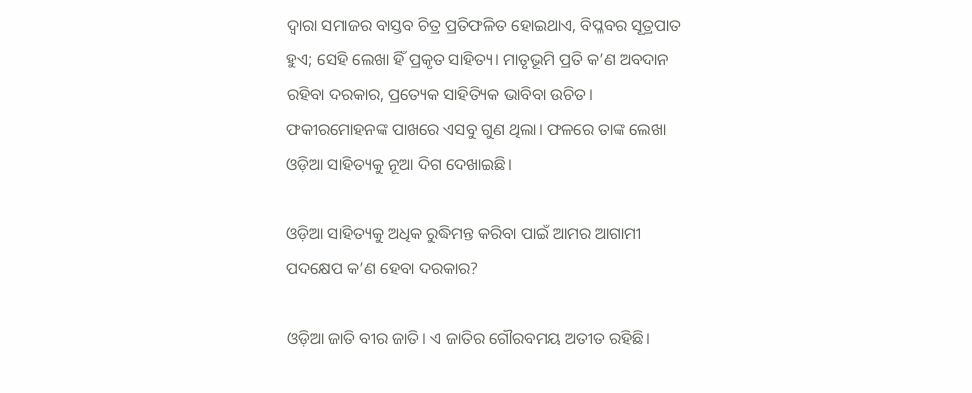ଦ୍ବାରା ସମାଜର ବାସ୍ତବ ଚିତ୍ର ପ୍ରତିଫଳିତ ହୋଇଥାଏ, ବିପ୍ଳବର ସୂତ୍ରପାତ ହୁଏ; ସେହି ଲେଖା ହିଁ ପ୍ରକୃତ ସାହିତ୍ୟ। ମାତୃଭୂମି ପ୍ରତି କ’ଣ ଅବଦାନ ରହିବା ଦରକାର, ପ୍ରତ୍ୟେକ ସାହିତ୍ୟିକ ଭାବିବା ଉଚିତ। ଫକୀରମୋହନଙ୍କ ପାଖରେ ଏସବୁ ଗୁଣ ଥିଲା। ଫଳରେ ତାଙ୍କ ଲେଖା ଓଡ଼ିଆ ସାହିତ୍ୟକୁ ନୂଆ ଦିଗ ଦେଖାଇଛି।

ଓଡ଼ିଆ ସାହିତ୍ୟକୁ ଅଧିକ ରୁଦ୍ଧିମନ୍ତ କରିବା ପାଇଁ ଆମର ଆଗାମୀ ପ‌ଦକ୍ଷେପ କ’ଣ ହେବା ଦରକାର?

ଓଡ଼ିଆ ଜାତି ବୀର ଜାତି। ଏ ଜାତିର ଗୌରବମୟ ଅତୀତ ରହିଛି।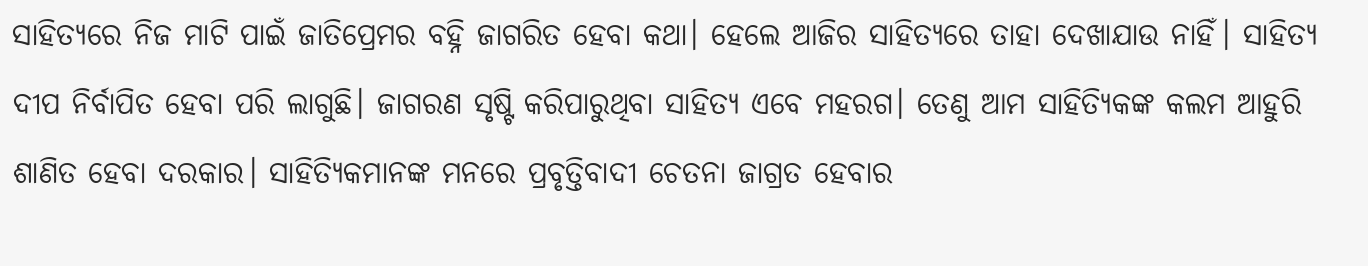ସାହିତ୍ୟରେ ନିଜ ମାଟି ପାଇଁ ଜାତିପ୍ରେମର ବହ୍ନି ଜାଗରିତ ହେବା କଥା। ହେଲେ ଆଜିର ସାହିତ୍ୟରେ ତାହା ଦେଖାଯାଉ ନାହିଁ। ସାହିତ୍ୟ ଦୀପ ନିର୍ବାପିତ ହେବା ପରି ଲାଗୁଛି। ଜାଗରଣ ସୃଷ୍ଟି କରିପାରୁଥିବା ସାହିତ୍ୟ ଏବେ ମହରଗ। ତେଣୁ ଆମ ସାହିତ୍ୟିକଙ୍କ କଲମ ଆହୁରି ଶାଣିତ ହେବା ଦରକାର। ସାହିତ୍ୟିକମାନଙ୍କ ମନରେ ପ୍ରବୃତ୍ତିବାଦୀ ଚେତନା ଜାଗ୍ରତ ହେବାର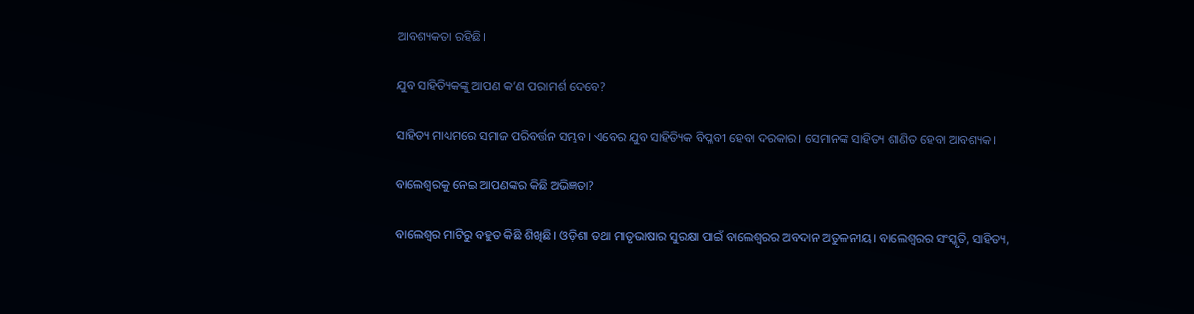ଆବଶ୍ୟକତା ରହିଛି।

ଯୁବ ସାହିତ୍ୟିକଙ୍କୁ ଆପଣ କ’ଣ ପରାମର୍ଶ ଦେବେ?

ସାହିତ୍ୟ ମାଧ୍ୟମରେ ସମାଜ ପରିବର୍ତ୍ତନ ସମ୍ଭବ। ଏବେର ଯୁବ ସାହିତ୍ୟିକ ବିପ୍ଳବୀ ହେବା ଦରକାର। ସେମାନଙ୍କ ସାହିତ୍ୟ ଶାଣିତ ହେବା ଆବଶ୍ୟକ।

ବାଲେଶ୍ବରକୁ ନେଇ ଆପଣଙ୍କର କିଛି ଅଭିଜ୍ଞତା?

ବାଲେଶ୍ବର ମାଟିରୁ ବହୁତ କିଛି ଶିଖିଛି। ଓଡ଼ିଶା ତଥା ମାତୃଭାଷାର ସୁରକ୍ଷା ପାଇଁ ବାଲେଶ୍ବରର ଅବଦାନ ଅତୁଳନୀୟ। ବାଲେଶ୍ବରର ସଂସ୍କୃତି, ସାହିତ୍ୟ,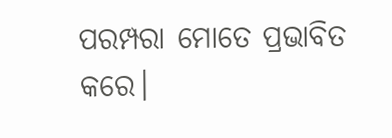ପରମ୍ପରା ମୋତେ ପ୍ରଭାବିତ କରେ।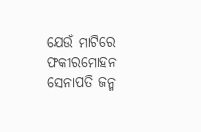ଯେଉଁ ମାଟିରେ ଫକୀରମୋହନ ସେନାପତି ଜନ୍ମ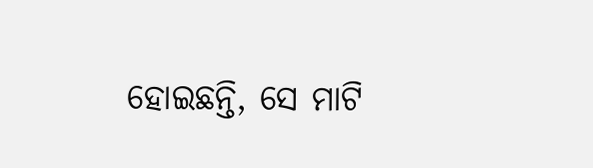ହୋଇଛନ୍ତି, ସେ ମାଟି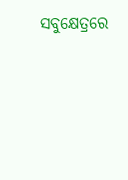ସବୁକ୍ଷେତ୍ରରେ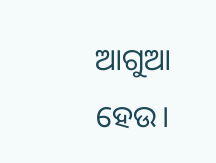ଆଗୁଆ ହେଉ।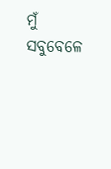ମୁଁ ସବୁବେଳେ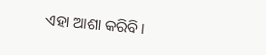ଏହା ଆଶା କରିବି।